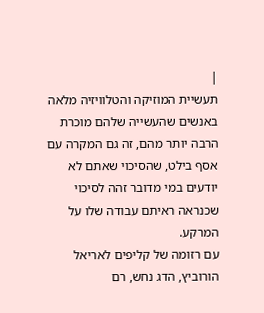|
תעשיית המוזיקה והטלוויזיה מלאה באנשים שהעשייה שלהם מוכרת הרבה יותר מהם, זה גם המקרה עם אסף בילט, שהסיכוי שאתם לא יודעים במי מדובר זהה לסיכוי שכנראה ראיתם עבודה שלו על המרקע.
עם רזומה של קליפים לאריאל הורוביץ, הדג נחש, רם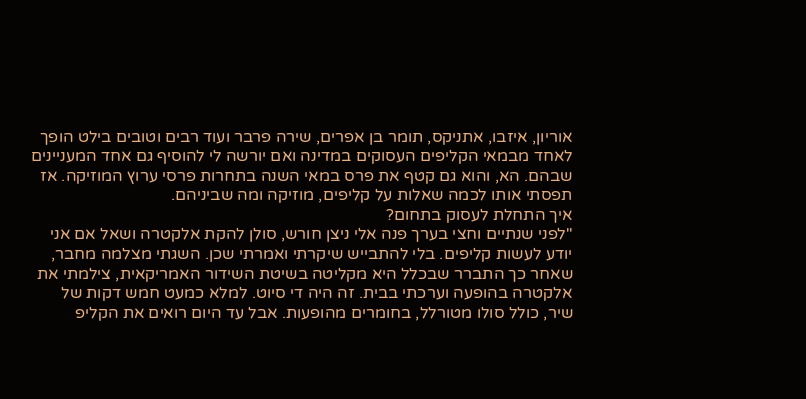אוריון, איזבו, אתניקס, תומר בן אפרים, שירה פרבר ועוד רבים וטובים בילט הופך לאחד מבמאי הקליפים העסוקים במדינה ואם יורשה לי להוסיף גם אחד המעניינים שבהם. הא, והוא גם קטף את פרס במאי השנה בתחרות פרסי ערוץ המוזיקה. אז תפסתי אותו לכמה שאלות על קליפים, מוזיקה ומה שביניהם.
איך התחלת לעסוק בתחום?
"לפני שנתיים וחצי בערך פנה אלי ניצן חורש, סולן להקת אלקטרה ושאל אם אני יודע לעשות קליפים. בלי להתבייש שיקרתי ואמרתי שכן. השגתי מצלמה מחבר, שאחר כך התברר שבכלל היא מקליטה בשיטת השידור האמריקאית, צילמתי את אלקטרה בהופעה וערכתי בבית. זה היה די סיוט. למלא כמעט חמש דקות של שיר, כולל סולו מטורלל, בחומרים מהופעות. אבל עד היום רואים את הקליפ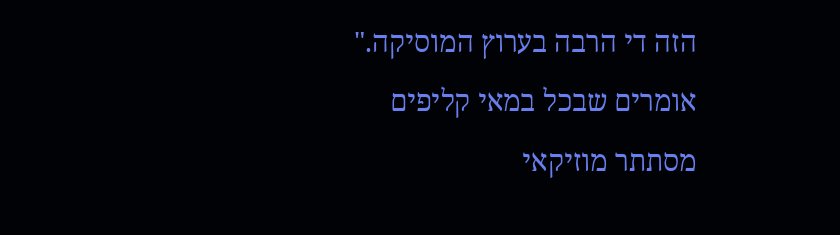הזה די הרבה בערוץ המוסיקה."
אומרים שבכל במאי קליפים מסתתר מוזיקאי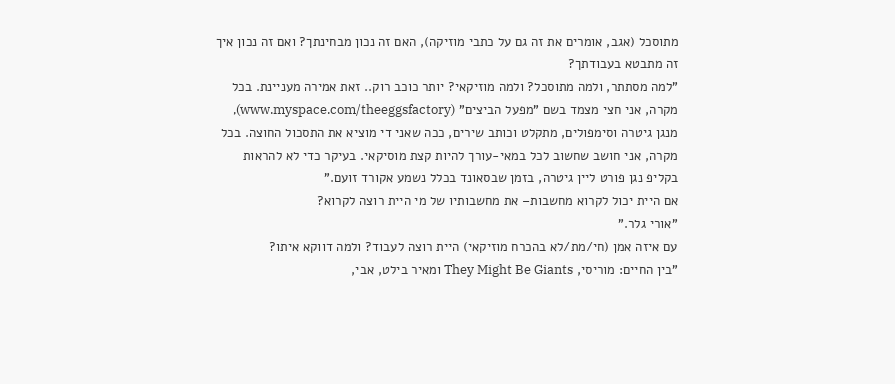מתוסכל (אגב, אומרים את זה גם על כתבי מוזיקה), האם זה נכון מבחינתך? ואם זה נכון איך זה מתבטא בעבודתך?
"למה מסתתר, ולמה מתוסכל? ולמה מוזיקאי? יותר כוכב רוק.. זאת אמירה מעניינת. בכל מקרה, אני חצי מצמד בשם "מפעל הביצים" (www.myspace.com/theeggsfactory), מנגן גיטרה וסימפולים, מתקלט וכותב שירים, ככה שאני די מוציא את התסכול החוצה. בכל מקרה, אני חושב שחשוב לכל במאי-עורך להיות קצת מוסיקאי. בעיקר כדי לא להראות בקליפ נגן פורט ליין גיטרה, בזמן שבסאונד בכלל נשמע אקורד זועם."
אם היית יכול לקרוא מחשבות– את מחשבותיו של מי היית רוצה לקרוא?
"אורי גלר."
עם איזה אמן (חי/מת/לא בהכרח מוזיקאי) היית רוצה לעבוד? ולמה דווקא איתו?
"בין החיים: מוריסי, They Might Be Giants ומאיר בילט, אבי,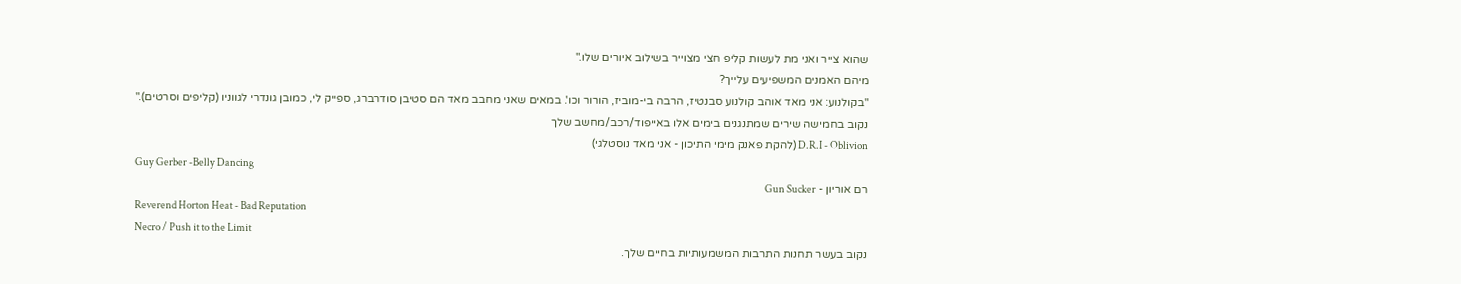שהוא צייר ואני מת לעשות קליפ חצי מצוייר בשילוב איורים שלו."
מיהם האמנים המשפיעים עלייך?
"בקולנוע: אני מאד אוהב קולנוע סבנטיז, הרבה בי-מוביז, הורור וכו'. במאים שאני מחבב מאד הם סטיבן סודרברג, ספייק לי, כמובן גונדרי לגווניו (קליפים וסרטים)."
נקוב בחמישה שירים שמתנגנים בימים אלו באייפוד/רכב/מחשב שלך
D.R.I - Oblivion (להקת פאנק מימי התיכון - אני מאד נוסטלגי)
Guy Gerber -Belly Dancing
רם אוריון - Gun Sucker
Reverend Horton Heat - Bad Reputation
Necro / Push it to the Limit
נקוב בעשר תחנות התרבות המשמעותיות בחיים שלך.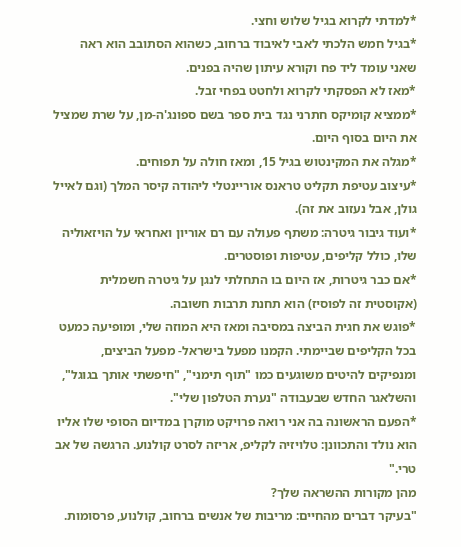*למדתי לקרוא בגיל שלוש וחצי.
*בגיל חמש הלכתי לאבי לאיבוד ברחוב, כשהוא הסתובב הוא ראה שאני עומד ליד פח וקורא עיתון שהיה בפנים.
*מאז לא הפסקתי לקרוא ולחטט בפחי זבל.
*ממציא קומיקס חתרני נגד בית ספר בשם ספונג'ה-מן, על שרת שמציל את היום בסוף היום.
*מגלה את המקינטוש בגיל 15, ומאז חולה על תפוחים.
*עיצוב עטיפת תקליט טראנס אוריינטלי ליהודה קיסר המלך (וגם לאייל גולן, אבל נעזוב את זה).
*ועוד גיבור גיטרה: משתף פעולה עם רם אוריון ואחראי על הויזאוליה שלו, כולל קליפים, עטיפות ופוסטרים.
*אם כבר גיטרות, אז היום בו התחלתי לנגן על גיטרה חשמלית (אקוסטית זה לפוסיז) הוא תחנת תרבות חשובה.
*פוגש את חגית הביצה במסיבה ומאז היא המוזה שלי, ומופיעה כמעט בכל הקליפים שביימתי. הקמנו מפעל בישראל- מפעל הביצים, ומנפיקים להיטים משוגעים כמו "תוף תימני", "חיפשתי אותך בגוגל", והשלאגר החדש שבעבודה "נערת הטלפון שלי".
*הפעם הראשונה בה אני רואה פרויקט מוקרן במדיום הסופי שלו אליו הוא נולד והתכוונן: טלויזיה לקליפ, אריזה לסרט קולנוע. הרגשה של אב טרי."
מהן מקורות ההשראה שלך?
"בעיקר דברים מהחיים: מריבות של אנשים ברחוב, קולנוע, פרסומות.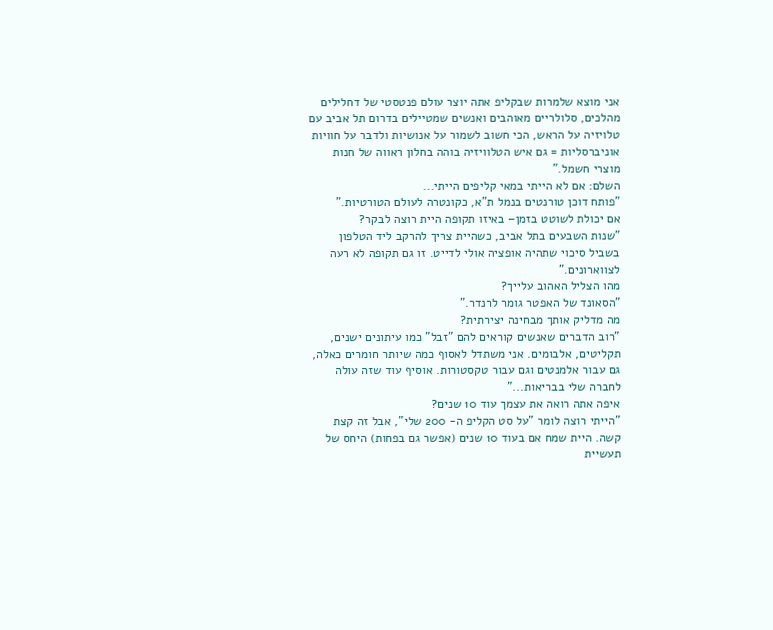אני מוצא שלמרות שבקליפ אתה יוצר עולם פנטסטי של דחלילים מהלכים, סלולריים מאוהבים ואנשים שמטיילים בדרום תל אביב עם טלויזיה על הראש, הכי חשוב לשמור על אנושיות ולדבר על חוויות אוניברסליות = גם איש הטלוויזיה בוהה בחלון ראווה של חנות מוצרי חשמל."
השלם: אם לא הייתי במאי קליפים הייתי...
"פותח דוכן טורנטים בנמל ת"א, כקונטרה לעולם הטורטיות."
אם יכולת לשוטט בזמן– באיזו תקופה היית רוצה לבקר?
"שנות השבעים בתל אביב, כשהיית צריך להרקב ליד הטלפון בשביל סיכוי שתהיה אופציה אולי לדייט. זו גם תקופה לא רעה לצווארונים."
מהו הצליל האהוב עלייך?
"הסאונד של האפטר גומר לרנדר."
מה מדליק אותך מבחינה יצירתית?
"רוב הדברים שאנשים קוראים להם "זבל" כמו עיתונים ישנים, תקליטים, אלבומים. אני משתדל לאסוף כמה שיותר חומרים כאלה, גם עבור אלמנטים וגם עבור טקסטורות. אוסיף עוד שזה עולה לחברה שלי בבריאות..."
איפה אתה רואה את עצמך עוד 10 שנים?
"הייתי רוצה לומר "על סט הקליפ ה- 200 שלי", אבל זה קצת קשה. היית שמח אם בעוד 10 שנים (אפשר גם בפחות) היחס של תעשיית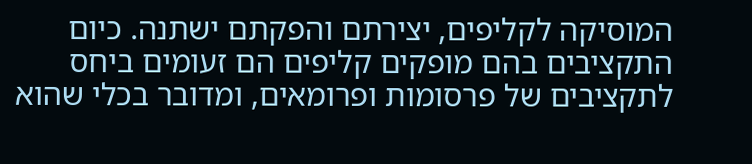המוסיקה לקליפים, יצירתם והפקתם ישתנה. כיום התקציבים בהם מופקים קליפים הם זעומים ביחס לתקציבים של פרסומות ופרומאים, ומדובר בכלי שהוא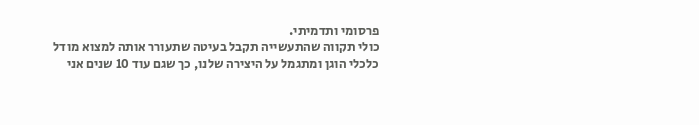פרסומי ותדמיתי.
כולי תקווה שהתעשייה תקבל בעיטה שתעורר אותה למצוא מודל כלכלי הוגן ומתגמל על היצירה שלנו, כך שגם עוד 10 שנים אני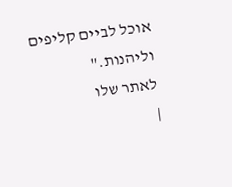אוכל לביים קליפים וליהנות."
לאתר שלו
|